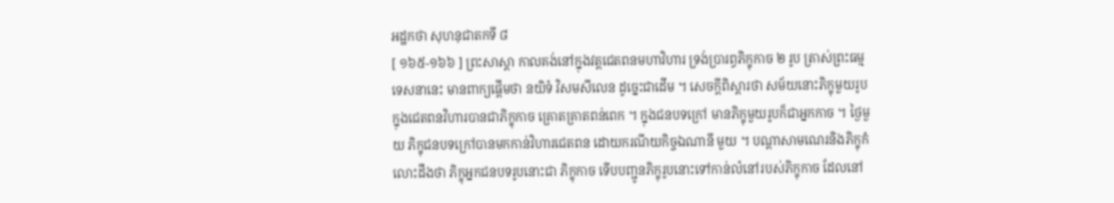អដ្ឋកថា សុហនុជាតកទី ៨
[ ១៦៥-១៦៦ ] ព្រះសាស្តា កាលគង់នៅក្នុងវត្តជេតពនមហាវិហារ ទ្រង់ប្រារព្ធភិក្ខុកាច ២ រូប ត្រាស់ព្រះធម្មទេសនានេះ មានពាក្យផ្តើមថា នយិទំ វិសមសីលេន ដូច្នេះជាដើម ។ សេចក្តីពិស្តារថា សម័យនោះភិក្ខុមួយរូបក្នុងជេតពនវិហារបានជាភិក្ខុកាច គ្រោតគ្រាតពន់ពេក ។ ក្នុងជនបទក្រៅ មានភិក្ខុមួយរូបក៏ជាអ្នកកាច ។ ថ្ងៃមួយ ភិក្ខុជនបទក្រៅបានមកកាន់វិហារជេតពន ដោយករណីយកិច្ចឯណានី មួយ ។ បណ្តាសាមណេរនិងភិក្ខុកំលោះដឹងថា ភិក្ខុអ្នកជនបទរូបនោះជា ភិក្ខុកាច ទើបបញ្ជូនភិក្ខុរូបនោះទៅកាន់លំនៅរបស់ភិក្ខុកាច ដែលនៅ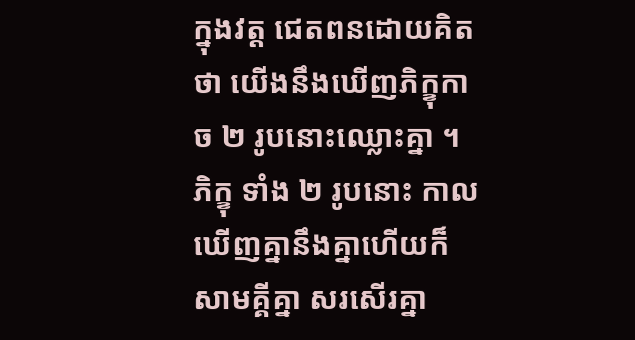ក្នុងវត្ត ជេតពនដោយគិតថា យើងនឹងឃើញភិក្ខុកាច ២ រូបនោះឈ្លោះគ្នា ។ ភិក្ខុ ទាំង ២ រូបនោះ កាលឃើញគ្នានឹងគ្នាហើយក៏សាមគ្គីគ្នា សរសើរគ្នា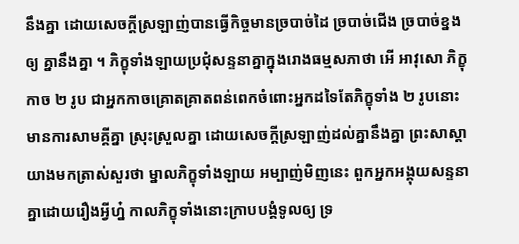នឹងគ្នា ដោយសេចក្តីស្រឡាញ់បានធ្វើកិច្ចមានច្របាច់ដៃ ច្របាច់ជើង ច្របាច់ខ្នងឲ្យ គ្នានឹងគ្នា ។ ភិក្ខុទាំងឡាយប្រជុំសន្ទនាគ្នាក្នុងរោងធម្មសភាថា អើ អាវុសោ ភិក្ខុកាច ២ រូប ជាអ្នកកាចគ្រោតគ្រាតពន់ពេកចំពោះអ្នកដទៃតែភិក្ខុទាំង ២ រូបនោះ មានការសាមគ្គីគ្នា ស្រុះស្រួលគ្នា ដោយសេចក្តីស្រឡាញ់ដល់គ្នានឹងគ្នា ព្រះសាស្តាយាងមកត្រាស់សួរថា ម្នាលភិក្ខុទាំងឡាយ អម្បាញ់មិញនេះ ពួកអ្នកអង្គុយសន្ទនាគ្នាដោយរឿងអ្វីហ្ន៎ កាលភិក្ខុទាំងនោះក្រាបបង្គំទូលឲ្យ ទ្រ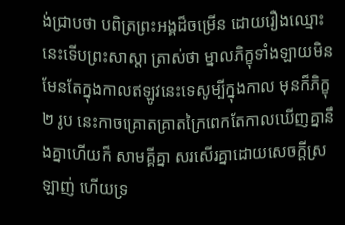ង់ជ្រាបថា បពិត្រព្រះអង្គដ៏ចម្រើន ដោយរឿងឈ្មោះនេះទើបព្រះសាស្តា ត្រាស់ថា ម្នាលភិក្ខុទាំងឡាយមិនមែនតែក្នុងកាលឥឡូវនេះទេសូម្បីក្នុងកាល មុនក៏ភិក្ខុ ២ រូប នេះកាចគ្រោតគ្រាតក្រៃពេកតែកាលឃើញគ្នានឹងគ្នាហើយក៏ សាមគ្គីគ្នា សរសើរគ្នាដោយសេចក្តីស្រឡាញ់ ហើយទ្រ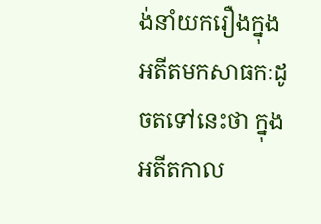ង់នាំយករឿងក្នុង អតីតមកសាធកៈដូចតទៅនេះថា ក្នុងអតីតកាល